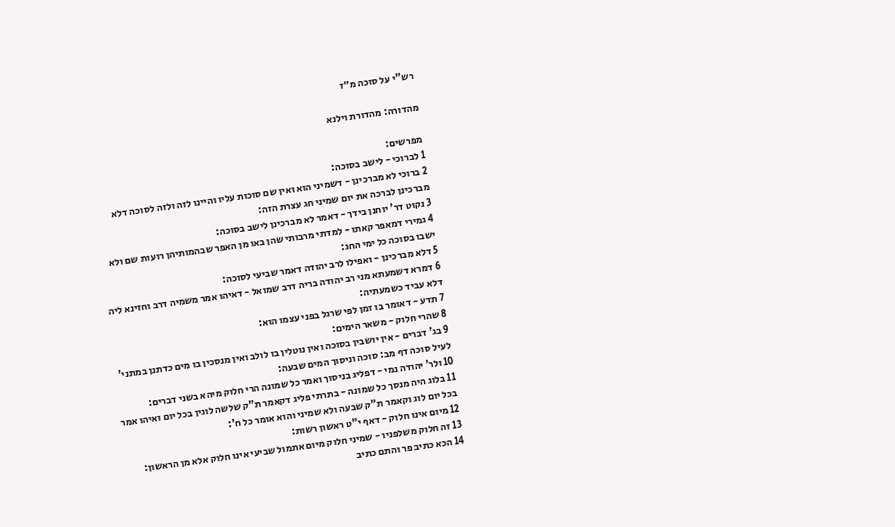רש"י על סוכה מ״ז

מהדורה: מהדורת וילנא

מפרשים:
1 לברוכי - לישב בסוכה:
2 ברוכי לא מברכינן - דשמיני הוא ואין שם סוכות עליו והיינו לזה ולזה לסוכה דלא מברכינן לברכה את יום שמיני חג עצרת הזה:
3 נקוט דר' יוחנן בידך - דאמר לא מברכינן לישב בסוכה:
4 גמירי דמאפר קאתו - למדתי מרבותי שהן באו מן האפר שבהמותיהן רועות שם ולא ישבו בסוכה כל ימי החג:
5 דלא מברכינן - ואפילו לרב יהודה דאמר שביעי לסוכה:
6 דמרא דשמעתא מני רב יהודה בריה דרב שמואל - דאיהו אמר משמיה דרב וחזינא ליה דלא עביד כשמעתיה:
7 תדע - דאומר בו זמן לפי שרגל בפני עצמו הוא:
8 שהרי חלוק - משאר הימים:
9 בג' דברים - אין יושבין בסוכה ואין נוטלין בו לולב ואין מנסכין בו מים כדתנן במתני' לעיל סוכה דף מב: סוכה וניסוך המים שבעה:
10 ולר' יהודה נמי - דפליג בניסוך ואמר כל שמונה הרי חלוק מיהא בשני דברים:
11 בלוג היה מנסך כל שמונה - בתרתי פליג דקאמר ת"ק שלשה לוגין בכל יום ואיהו אמר בכל יום לוג וקאמר ת"ק שבעה ולא שמיני והוא אומר כל ח':
12 מיום אינו חלוק - דאף י"ט ראשון רשות:
13 זה חלוק משלפניו - שמיני חלוק מיום אתמול שביעי אינו חלוק אלא מן הראשון:
14 הכא כתיב פר והתם כתיב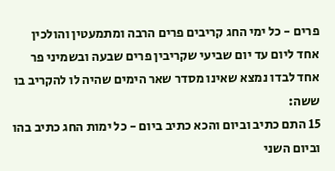פרים - כל ימי החג קריבים פרים הרבה ומתמעטין והולכין אחד ליום עד יום שביעי שקריבין פרים שבעה ובשמיני פר אחד לבדו נמצא שאינו מסדר שאר הימים שהיה לו להקריב בו ששה:
15 התם כתיב וביום והכא כתיב ביום - כל ימות החג כתיב בהו וביום השני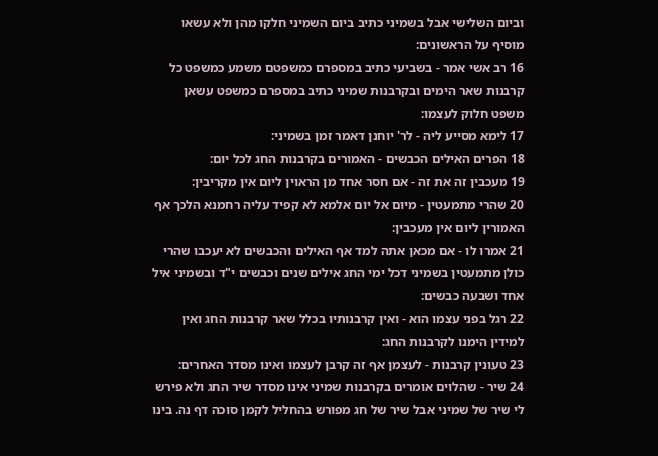וביום השלישי אבל בשמיני כתיב ביום השמיני חלקו מהן ולא עשאו מוסיף על הראשונים:
16 רב אשי אמר - בשביעי כתיב במספרם כמשפטם משמע כמשפט כל קרבנות שאר הימים ובקרבנות שמיני כתיב במספרם כמשפט עשאן משפט חלוק לעצמו:
17 לימא מסייע ליה - לר' יוחנן דאמר זמן בשמיני:
18 הפרים האילים הכבשים - האמורים בקרבנות החג לכל יום:
19 מעכבין זה את זה - אם חסר אחד מן הראוין ליום אין מקריבין:
20 שהרי מתמעטין - מיום אל יום אלמא לא קפיד עליה רחמנא הלכך אף האמורין ליום אין מעכבין:
21 אמרו לו - אם מכאן אתה למד אף האילים והכבשים לא יעכבו שהרי כולן מתמעטין בשמיני דכל ימי החג אילים שנים וכבשים י"ד ובשמיני איל אחד ושבעה כבשים:
22 רגל בפני עצמו הוא - ואין קרבנותיו בכלל שאר קרבנות החג ואין למידין הימנו לקרבנות החג:
23 טעונין קרבנות - לעצמן אף זה קרבן לעצמו ואינו מסדר האחרים:
24 שיר - שהלוים אומרים בקרבנות שמיני אינו מסדר שיר החג ולא פירש לי שיר של שמיני אבל שיר של חג מפורש בהחליל לקמן סוכה דף נה. בינו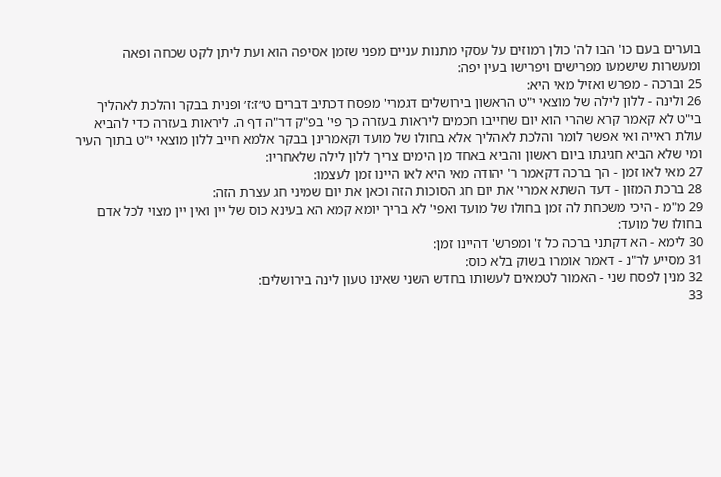בוערים בעם כו' הבו לה' כולן רמוזים על עסקי מתנות עניים מפני שזמן אסיפה הוא ועת ליתן לקט שכחה ופאה ומעשרות שישמעו מפרישים ויפרישו בעין יפה:
25 וברכה - מפרש ואזיל מאי היא:
26 ולינה - ללון לילה של מוצאי י"ט הראשון בירושלים דגמרי' מפסח דכתיב דברים ט״ז:ז׳ ופנית בבקר והלכת לאהליך בי"ט לא קאמר קרא שהרי הוא יום שחייבו חכמים ליראות בעזרה כך פי' בפ"ק דר"ה דף ה. ליראות בעזרה כדי להביא עולת ראייה ואי אפשר לומר והלכת לאהליך אלא בחולו של מועד וקאמרינן בבקר אלמא חייב ללון מוצאי י"ט בתוך העיר ומי שלא הביא חגיגתו ביום ראשון והביא באחד מן הימים צריך ללון לילה שלאחריו:
27 מאי לאו זמן - הך ברכה דקאמר ר' יהודה מאי היא לאו היינו זמן לעצמו:
28 ברכת המזון - דעד השתא אמרי' את יום חג הסוכות הזה וכאן את יום שמיני חג עצרת הזה:
29 מ"מ - היכי משכחת לה זמן בחולו של מועד ואפי' לא בריך יומא קמא הא בעינא כוס של יין ואין יין מצוי לכל אדם בחולו של מועד:
30 לימא - הא דקתני ברכה כל ז' ומפרש' דהיינו זמן:
31 מסייע לר"נ - דאמר אומרו בשוק בלא כוס:
32 מנין לפסח שני - האמור לטמאים לעשותו בחדש השני שאינו טעון לינה בירושלים:
33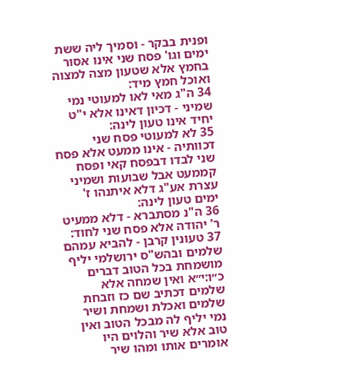ופנית בבקר - וסמיך ליה ששת ימים וגו' פסח שני אינו אסור בחמץ אלא שטעון מצה למצוה ואוכל חמץ מיד:
34 ה"ג מאי לאו למעוטי נמי שמיני - דכיון דאינו אלא י"ט יחיד אינו טעון לינה:
35 לא למעוטי פסח שני דכוותיה - אינו ממעט אלא פסח שני לבדו דבפסח קאי ופסח קממעט אבל שבועות ושמיני עצרת אע"ג דלא איתנהו ז' ימים טעון לינה:
36 ה"נ מסתברא - דלא ממעיט ר' יהודה אלא פסח שני לחוד:
37 טעונין קרבן - להביא עמהם שלמים ובהש"ס ירושלמי יליף מושמחת בכל הטוב דברים כ״ו:י״א ואין שמחה אלא שלמים דכתיב שם כז וזבחת שלמים ואכלת ושמחת ושיר נמי יליף לה מבכל הטוב ואין טוב אלא שיר והלוים היו אומרים אותו ומהו שיר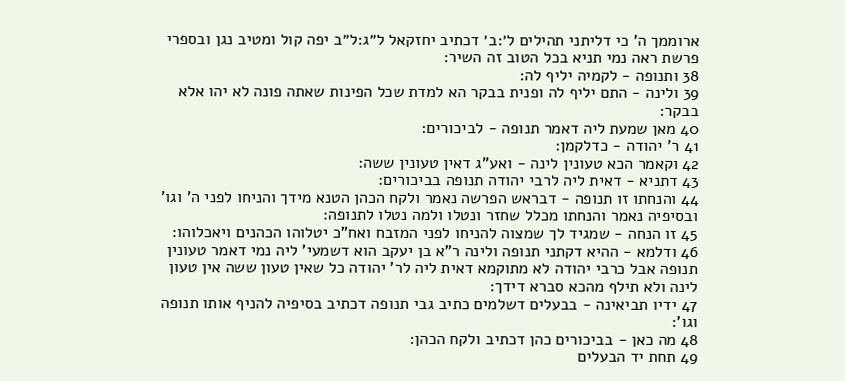ארוממך ה' כי דליתני תהילים ל׳:ב׳ דכתיב יחזקאל ל״ג:ל״ב יפה קול ומטיב נגן ובספרי פרשת ראה נמי תניא בכל הטוב זה השיר:
38 ותנופה - לקמיה יליף לה:
39 ולינה - התם יליף לה ופנית בבקר הא למדת שכל הפינות שאתה פונה לא יהו אלא בבקר:
40 מאן שמעת ליה דאמר תנופה - לביכורים:
41 ר' יהודה - כדלקמן:
42 וקאמר הכא טעונין לינה - ואע"ג דאין טעונין ששה:
43 דתניא - דאית ליה לרבי יהודה תנופה בביכורים:
44 והנחתו זו תנופה - דבראש הפרשה נאמר ולקח הכהן הטנא מידך והניחו לפני ה' וגו' ובסיפיה נאמר והנחתו מכלל שחזר ונטלו ולמה נטלו לתנופה:
45 זו הנחה - שמגיד לך שמצוה להניחו לפני המזבח ואח"כ יטלוהו הכהנים ויאכלוהו:
46 ודלמא - ההיא דקתני תנופה ולינה ר"א בן יעקב הוא דשמעי' ליה נמי דאמר טעונין תנופה אבל כרבי יהודה לא מתוקמא דאית ליה לר' יהודה כל שאין טעון ששה אין טעון לינה ולא תילף מהכא סברא דידך:
47 ידיו תביאינה - בבעלים דשלמים כתיב גבי תנופה דכתיב בסיפיה להניף אותו תנופה וגו':
48 מה כאן - בביכורים כהן דכתיב ולקח הכהן:
49 תחת יד הבעלים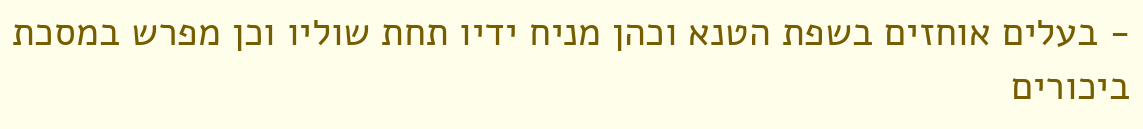- בעלים אוחזים בשפת הטנא וכהן מניח ידיו תחת שוליו וכן מפרש במסכת ביכורים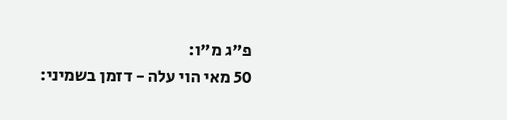פ"ג מ"ו:
50 מאי הוי עלה - דזמן בשמיני: